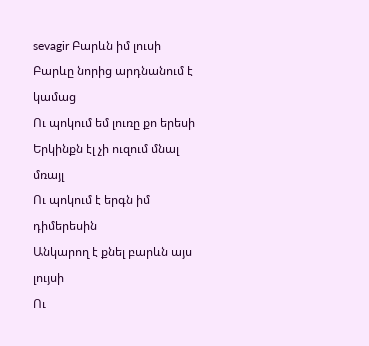sevagir Բարևն իմ լուսի
Բարևը նորից արդնանում է կամաց
Ու պոկում եմ լուռը քո երեսի
Երկինքն էլ չի ուզում մնալ մռայլ
Ու պոկում է երգն իմ դիմերեսին
Անկարող է քնել բարևն այս լույսի
Ու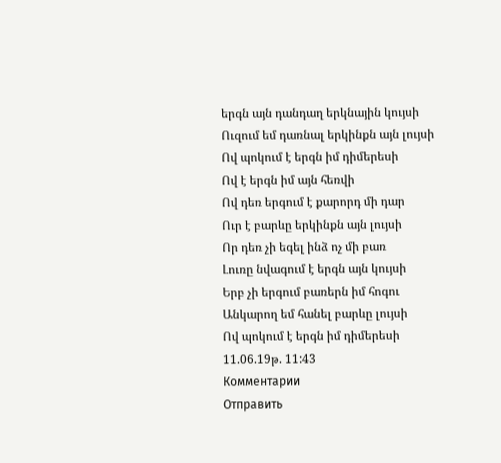երգն այն դանդաղ երկնային կույսի
Ուզում եմ դառնալ երկինքն այն լույսի
Ով պոկում է երգն իմ դիմերեսի
Ով է երգն իմ այն հեռվի
Ով դեռ երգում է քարորդ մի դար
Ուր է բարևը երկինքն այն լույսի
Որ դեռ չի եգել ինձ ոչ մի բառ
Լուռը նվագում է երգն այն կույսի
Երբ չի երգում բառերն իմ հոգու
Անկարող եմ հանել բարևը լույսի
Ով պոկում է երգն իմ դիմերեսի
11.06.19թ. 11:43
Комментарии
Отправить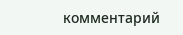комментарий